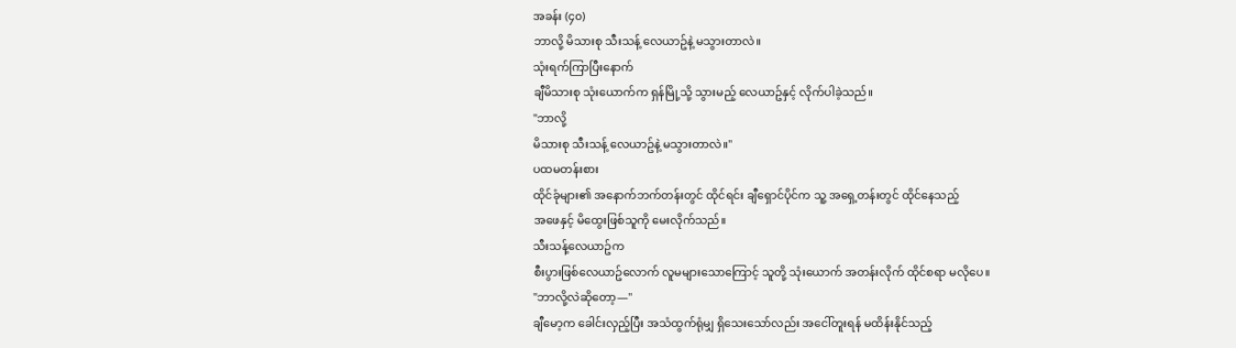အခန်း (၄၀)
ဘာလို့ မိသားစု သီးသန့် လေယာဥ်နဲ့ မသွားတာလဲ။
သုံးရက်ကြာပြီးနောက်
ချီမိသားစု သုံးယောက်က ရှန်မြို့သို့ သွားမည့် လေယာဥ်နှင့် လိုက်ပါခဲ့သည်။
"ဘာလို့
မိသားစု သီးသန့် လေယာဥ်နဲ့ မသွားတာလဲ။"
ပထမတန်းစား
ထိုင်ခုံများ၏ အနောက်ဘက်တန်းတွင် ထိုင်ရင်း ချီရှောင်ပိုင်က သူ့ အရှေ့တန်းတွင် ထိုင်နေသည့်
အဖေနှင့် မိထွေးဖြစ်သူကို မေးလိုက်သည်။
သီးသန့်လေယာဥ်က
စီးပွားဖြစ်လေယာဥ်လောက် လူမများသောကြောင့် သူတို့ သုံးယောက် အတန်းလိုက် ထိုင်စရာ မလိုပေ။
"ဘာလို့လဲဆိုတော့—"
ချီမော့က ခေါင်းလှည့်ပြီး အသံထွက်ရုံမျှ ရှိသေးသော်လည်း အငေါ်တူးရန် မထိန်းနိုင်သည့်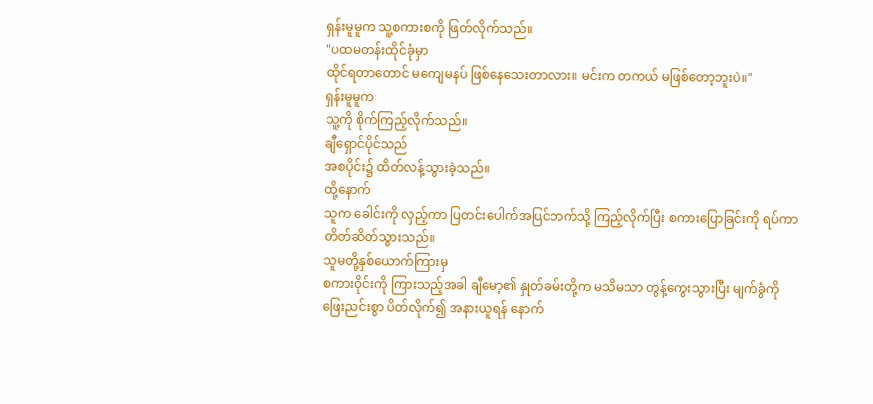ရှန်းမူမူက သူ့စကားစကို ဖြတ်လိုက်သည်။
"ပထမတန်းထိုင်ခုံမှာ
ထိုင်ရတာတောင် မကျေမနပ် ဖြစ်နေသေးတာလား။ မင်းက တကယ် မဖြစ်တော့ဘူးပဲ။"
ရှန်းမူမူက
သူ့ကို စိုက်ကြည့်လိုက်သည်။
ချီရှောင်ပိုင်သည်
အစပိုင်း၌ ထိတ်လန့်သွားခဲ့သည်။
ထို့နောက်
သူက ခေါင်းကို လှည့်ကာ ပြတင်းပေါက်အပြင်ဘက်သို့ ကြည့်လိုက်ပြီး စကားပြောခြင်းကို ရပ်ကာ
တိတ်ဆိတ်သွားသည်။
သူမတို့နှစ်ယောက်ကြားမှ
စကားဝိုင်းကို ကြားသည့်အခါ ချီမော့၏ နှုတ်ခမ်းတို့က မသိမသာ တွန့်ကွေးသွားပြီး မျက်ခွံကို
ဖြေးညင်းစွာ ပိတ်လိုက်၍ အနားယူရန် နောက်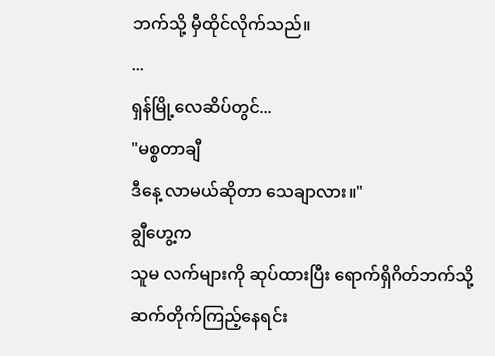ဘက်သို့ မှီထိုင်လိုက်သည်။
...
ရှန်မြို့လေဆိပ်တွင်...
"မစ္စတာချီ
ဒီနေ့ လာမယ်ဆိုတာ သေချာလား။"
ချွီဟွေ့က
သူမ လက်များကို ဆုပ်ထားပြီး ရောက်ရှိဂိတ်ဘက်သို့ ဆက်တိုက်ကြည့်နေရင်း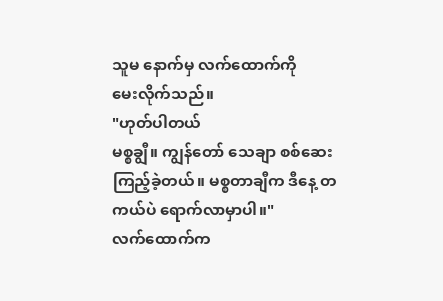သူမ နောက်မှ လက်ထောက်ကို
မေးလိုက်သည်။
"ဟုတ်ပါတယ်
မစ္စချွီ။ ကျွန်တော် သေချာ စစ်ဆေးကြည့်ခဲ့တယ်။ မစ္စတာချီက ဒီနေ့ တကယ်ပဲ ရောက်လာမှာပါ။"
လက်ထောက်က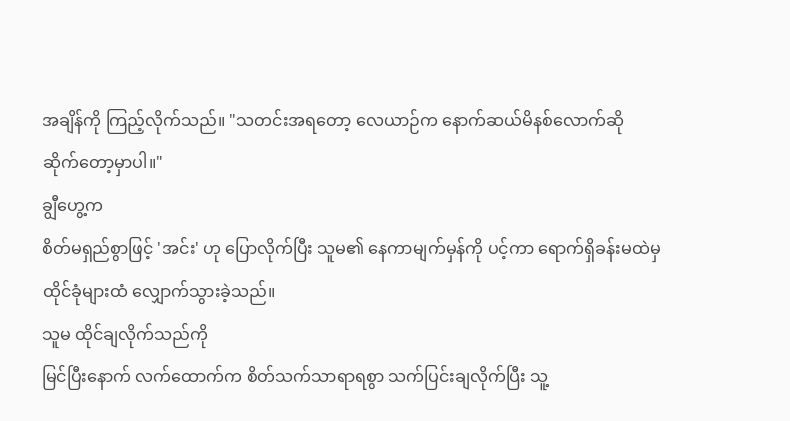အချိန်ကို ကြည့်လိုက်သည်။ "သတင်းအရတော့ လေယာဉ်က နောက်ဆယ်မိနစ်လောက်ဆို
ဆိုက်တော့မှာပါ။"
ချွီဟွေ့က
စိတ်မရှည်စွာဖြင့် 'အင်း' ဟု ပြောလိုက်ပြီး သူမ၏ နေကာမျက်မှန်ကို ပင့်ကာ ရောက်ရှိခန်းမထဲမှ
ထိုင်ခုံများထံ လျှောက်သွားခဲ့သည်။
သူမ ထိုင်ချလိုက်သည်ကို
မြင်ပြီးနောက် လက်ထောက်က စိတ်သက်သာရာရစွာ သက်ပြင်းချလိုက်ပြီး သူ့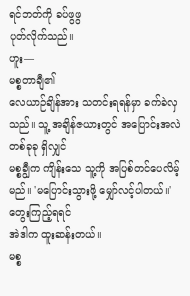ရင်ဘတ်ကို ခပ်ဖွဖွ
ပုတ်လိုက်သည်။
ဟူး—
မစ္စတာချီ၏
လေယာဉ်ချိန်အား သတင်းရရန်မှာ ခက်ခဲလှသည်။ သူ့ အချိန်ဇယားတွင် အပြောင်းအလဲတစ်ခုခု ရှိလျှင်
မစ္စချွီက ကျိန်းသေ သူ့ကို အပြစ်တင်ပေလိမ့်မည်။ 'မပြောင်းသွားဖို့ မျှော်လင့်ပါတယ်။'
တွေးကြည့်ရရင်
အဲဒါက ထူးဆန်းတယ်။
မစ္စ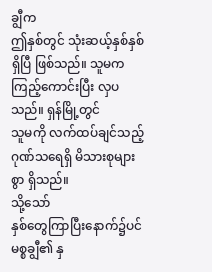ချွီက
ဤနှစ်တွင် သုံးဆယ့်နှစ်နှစ် ရှိပြီ ဖြစ်သည်။ သူမက ကြည့်ကောင်းပြီး လှပသည်။ ရှန်မြို့တွင်
သူမကို လက်ထပ်ချင်သည့် ဂုဏ်သရေရှိ မိသားစုများစွာ ရှိသည်။
သို့သော်
နှစ်တွေကြာပြီးနောက်၌ပင် မစ္စချွီ၏ နှ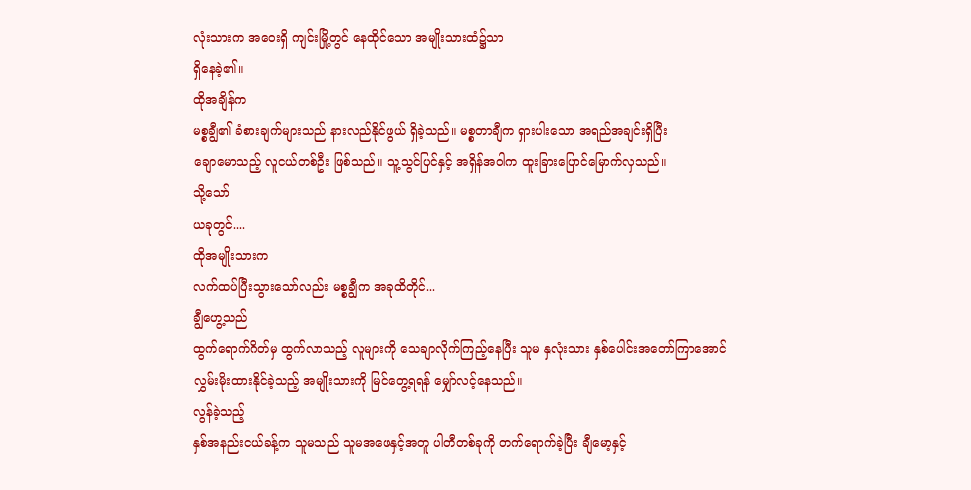လုံးသားက အဝေးရှိ ကျင်းမြို့တွင် နေထိုင်သော အမျိုးသားထံ၌သာ
ရှိနေခဲ့၏။
ထိုအချိန်က
မစ္စချွီ၏ ခံစားချက်များသည် နားလည်နိုင်ဖွယ် ရှိခဲ့သည်။ မစ္စတာချီက ရှားပါးသော အရည်အချင်းရှိပြီး
ချောမောသည့် လူငယ်တစ်ဦး ဖြစ်သည်။ သူ့သွင်ပြင်နှင့် အရှိန်အဝါက ထူးခြားပြောင်မြောက်လှသည်။
သို့သော်
ယခုတွင်....
ထိုအမျိုးသားက
လက်ထပ်ပြီးသွားသော်လည်း မစ္စချွီက အခုထိတိုင်...
ချွီဟွေ့သည်
ထွက်ရောက်ဂိတ်မှ ထွက်လာသည့် လူများကို သေချာလိုက်ကြည့်နေပြီး သူမ နှလုံးသား နှစ်ပေါင်းအတော်ကြာအောင်
လွှမ်းမိုးထားနိုင်ခဲ့သည့် အမျိုးသားကို မြင်တွေ့ရရန် မျှော်လင့်နေသည်။
လွန်ခဲ့သည့်
နှစ်အနည်းငယ်ခန့်က သူမသည် သူမအဖေနှင့်အတူ ပါတီတစ်ခုကို တက်ရောက်ခဲ့ပြီး ချီမော့နှင့်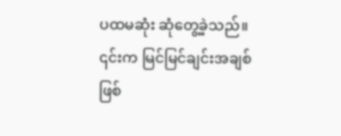ပထမဆုံး ဆုံတွေ့ခဲ့သည်။ ၎င်းက မြင်မြင်ချင်းအချစ် ဖြစ်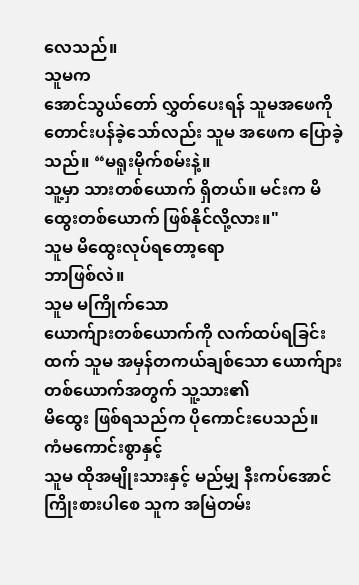လေသည်။
သူမက
အောင်သွယ်တော် လွှတ်ပေးရန် သူမအဖေကို တောင်းပန်ခဲ့သော်လည်း သူမ အဖေက ပြောခဲ့သည်။ “မရူးမိုက်စမ်းနဲ့။
သူ့မှာ သားတစ်ယောက် ရှိတယ်။ မင်းက မိထွေးတစ်ယောက် ဖြစ်နိုင်လို့လား။"
သူမ မိထွေးလုပ်ရတော့ရော
ဘာဖြစ်လဲ။
သူမ မကြိုက်သော
ယောက်ျားတစ်ယောက်ကို လက်ထပ်ရခြင်းထက် သူမ အမှန်တကယ်ချစ်သော ယောက်ျားတစ်ယောက်အတွက် သူ့သား၏
မိထွေး ဖြစ်ရသည်က ပိုကောင်းပေသည်။
ကံမကောင်းစွာနှင့်
သူမ ထိုအမျိုးသားနှင့် မည်မျှ နီးကပ်အောင် ကြိုးစားပါစေ သူက အမြဲတမ်း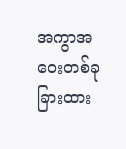အကွာအဝေးတစ်ခု
ခြားထား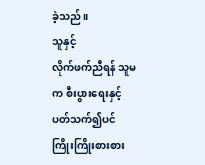ခဲ့သည်။
သူနှင့်
လိုက်ဖက်ညီရန် သူမက စီးပွားရေးနှင့် ပတ်သက်၍ပင် ကြိုးကြိုးစားစား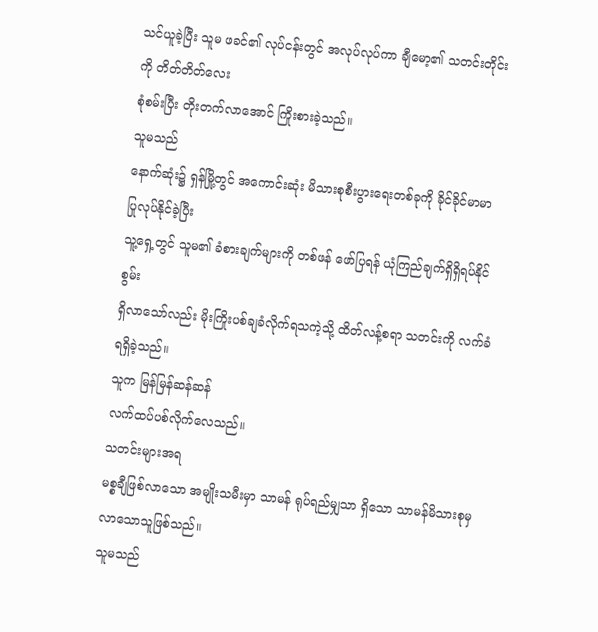သင်ယူခဲ့ပြီး သူမ ဖခင်၏ လုပ်ငန်းတွင် အလုပ်လုပ်ကာ ချီမော့၏ သတင်းတိုင်းကို တိတ်တိတ်လေး
စုံစမ်းပြီး တိုးတက်လာအောင် ကြိုးစားခဲ့သည်။
သူမသည်
နောက်ဆုံး၌ ရှန်မြို့တွင် အကောင်းဆုံး မိသားစုစီးပွားရေးတစ်ခုကို ခိုင်ခိုင်မာမာ ပြုလုပ်နိုင်ခဲ့ပြီး
သူ့ရှေ့တွင် သူမ၏ ခံစားချက်များကို တစ်ဖန် ဖော်ပြရန် ယုံကြည်ချက်ရှိရှိရပ်နိုင်စွမ်း
ရှိလာသော်လည်း မိုးကြိုးပစ်ချခံလိုက်ရသကဲ့သို့ ထိတ်လန့်စရာ သတင်းကို လက်ခံရရှိခဲ့သည်။
သူက မြန်မြန်ဆန်ဆန်
လက်ထပ်ပစ်လိုက်လေသည်။
သတင်းများအရ
မစ္စချီဖြစ်လာသော အမျိုးသမီးမှာ သာမန် ရုပ်ရည်မျှသာ ရှိသော သာမန်မိသားစုမှ လာသောသူဖြစ်သည်။
သူမသည်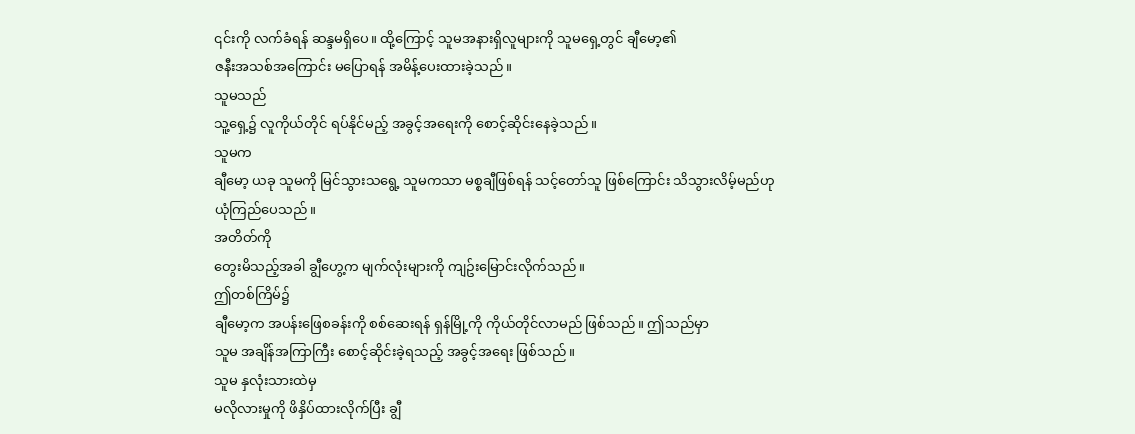၎င်းကို လက်ခံရန် ဆန္ဒမရှိပေ။ ထို့ကြောင့် သူမအနားရှိလူများကို သူမရှေ့တွင် ချီမော့၏
ဇနီးအသစ်အကြောင်း မပြောရန် အမိန့်ပေးထားခဲ့သည်။
သူမသည်
သူ့ရှေ့၌ လူကိုယ်တိုင် ရပ်နိုင်မည့် အခွင့်အရေးကို စောင့်ဆိုင်းနေခဲ့သည်။
သူမက
ချီမော့ ယခု သူမကို မြင်သွားသရွေ့ သူမကသာ မစ္စချီဖြစ်ရန် သင့်တော်သူ ဖြစ်ကြောင်း သိသွားလိမ့်မည်ဟု
ယုံကြည်ပေသည်။
အတိတ်ကို
တွေးမိသည့်အခါ ချွီဟွေ့က မျက်လုံးများကို ကျဥ်းမြောင်းလိုက်သည်။
ဤတစ်ကြိမ်၌
ချီမော့က အပန်းဖြေစခန်းကို စစ်ဆေးရန် ရှန်မြို့ကို ကိုယ်တိုင်လာမည် ဖြစ်သည်။ ဤသည်မှာ
သူမ အချိန်အကြာကြီး စောင့်ဆိုင်းခဲ့ရသည့် အခွင့်အရေး ဖြစ်သည်။
သူမ နှလုံးသားထဲမှ
မလိုလားမှုကို ဖိနှိပ်ထားလိုက်ပြီး ချွီ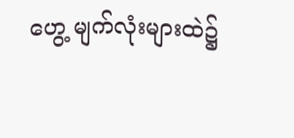ဟွေ့ မျက်လုံးများထဲ၌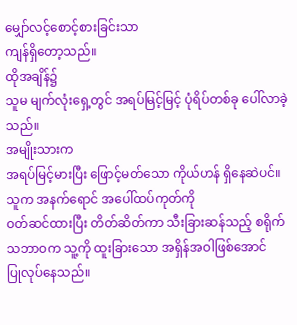မျှော်လင့်စောင့်စားခြင်းသာ
ကျန်ရှိတော့သည်။
ထိုအချိန်၌
သူမ မျက်လုံးရှေ့တွင် အရပ်မြင့်မြင့် ပုံရိပ်တစ်ခု ပေါ်လာခဲ့သည်။
အမျိုးသားက
အရပ်မြင့်မားပြီး ဖြောင့်မတ်သော ကိုယ်ဟန် ရှိနေဆဲပင်။ သူက အနက်ရောင် အပေါ်ထပ်ကုတ်ကို
ဝတ်ဆင်ထားပြီး တိတ်ဆိတ်ကာ သီးခြားဆန်သည့် စရိုက်သဘာဝက သူ့ကို ထူးခြားသော အရှိန်အဝါဖြစ်အောင်
ပြုလုပ်နေသည်။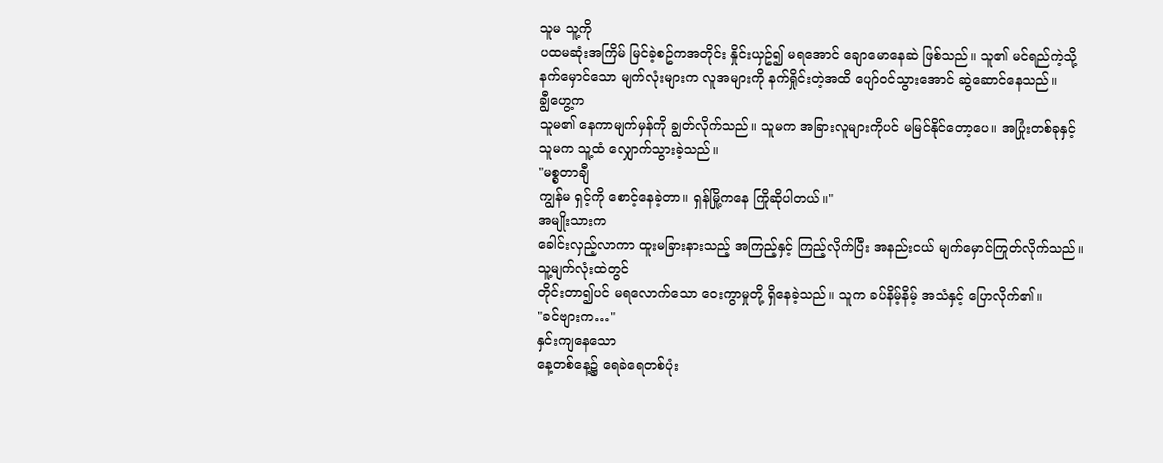သူမ သူ့ကို
ပထမဆုံးအကြိမ် မြင်ခဲ့စဥ်ကအတိုင်း နှိုင်းယှဥ်၍ မရအောင် ချောမောနေဆဲ ဖြစ်သည်။ သူ၏ မင်ရည်ကဲ့သို့
နက်မှောင်သော မျက်လုံးများက လူအများကို နက်ရှိုင်းတဲ့အထိ ပျော်ဝင်သွားအောင် ဆွဲဆောင်နေသည်။
ချွီဟွေ့က
သူမ၏ နေကာမျက်မှန်ကို ချွတ်လိုက်သည်။ သူမက အခြားလူများကိုပင် မမြင်နိုင်တော့ပေ။ အပြုံးတစ်ခုနှင့်
သူမက သူ့ထံ လျှောက်သွားခဲ့သည်။
"မစ္စတာချီ
ကျွန်မ ရှင့်ကို စောင့်နေခဲ့တာ။ ရှန်မြို့ကနေ ကြိုဆိုပါတယ်။"
အမျိုးသားက
ခေါင်းလှည့်လာကာ ထူးမခြားနားသည့် အကြည့်နှင့် ကြည့်လိုက်ပြီး အနည်းငယ် မျက်မှောင်ကြုတ်လိုက်သည်။
သူ့မျက်လုံးထဲတွင်
တိုင်းတာ၍ပင် မရလောက်သော ဝေးကွာမှုတို့ ရှိနေခဲ့သည်။ သူက ခပ်နိမ့်နိမ့် အသံနှင့် ပြောလိုက်၏။
"ခင်ဗျားက…"
နှင်းကျနေသော
နေ့တစ်နေ့၌ ရေခဲရေတစ်ပုံး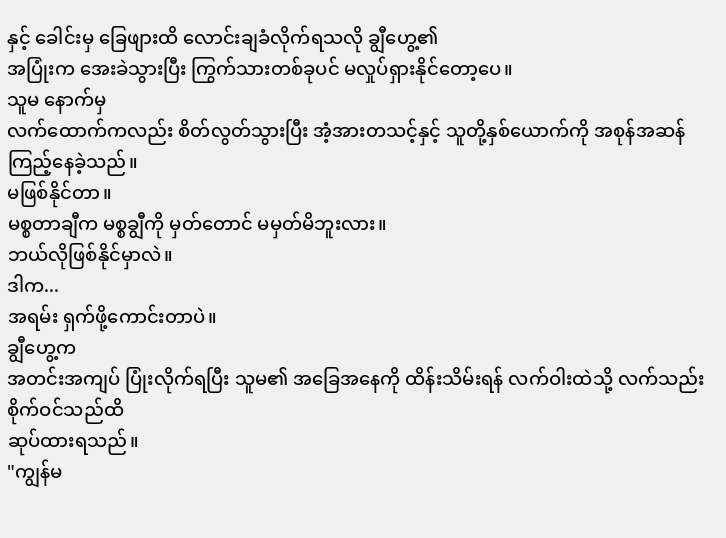နှင့် ခေါင်းမှ ခြေဖျားထိ လောင်းချခံလိုက်ရသလို ချွီဟွေ့၏
အပြုံးက အေးခဲသွားပြီး ကြွက်သားတစ်ခုပင် မလှုပ်ရှားနိုင်တော့ပေ။
သူမ နောက်မှ
လက်ထောက်ကလည်း စိတ်လွတ်သွားပြီး အံ့အားတသင့်နှင့် သူတို့နှစ်ယောက်ကို အစုန်အဆန် ကြည့်နေခဲ့သည်။
မဖြစ်နိုင်တာ။
မစ္စတာချီက မစ္စချွီကို မှတ်တောင် မမှတ်မိဘူးလား။
ဘယ်လိုဖြစ်နိုင်မှာလဲ။
ဒါက...
အရမ်း ရှက်ဖို့ကောင်းတာပဲ။
ချွီဟွေ့က
အတင်းအကျပ် ပြုံးလိုက်ရပြီး သူမ၏ အခြေအနေကို ထိန်းသိမ်းရန် လက်ဝါးထဲသို့ လက်သည်းစိုက်ဝင်သည်ထိ
ဆုပ်ထားရသည်။
"ကျွန်မ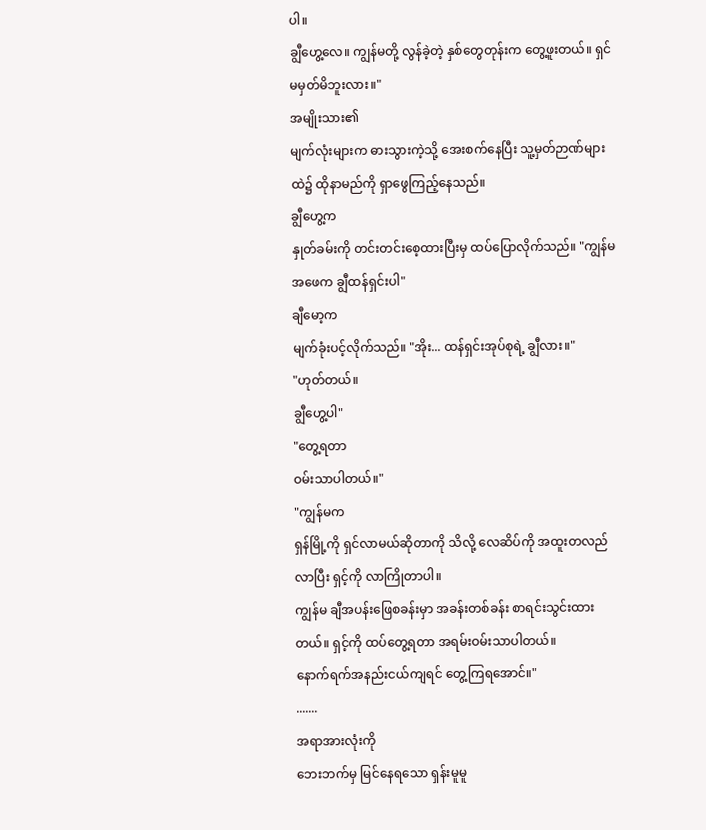ပါ။
ချွီဟွေ့လေ။ ကျွန်မတို့ လွန်ခဲ့တဲ့ နှစ်တွေတုန်းက တွေ့ဖူးတယ်။ ရှင် မမှတ်မိဘူးလား။"
အမျိုးသား၏
မျက်လုံးများက ဓားသွားကဲ့သို့ အေးစက်နေပြီး သူ့မှတ်ဉာဏ်များထဲ၌ ထိုနာမည်ကို ရှာဖွေကြည့်နေသည်။
ချွီဟွေ့က
နှုတ်ခမ်းကို တင်းတင်းစေ့ထားပြီးမှ ထပ်ပြောလိုက်သည်။ "ကျွန်မ အဖေက ချွီထန်ရှင်းပါ"
ချီမော့က
မျက်ခုံးပင့်လိုက်သည်။ "အိုး... ထန်ရှင်းအုပ်စုရဲ့ ချွီလား။"
"ဟုတ်တယ်။
ချွီဟွေ့ပါ"
"တွေ့ရတာ
ဝမ်းသာပါတယ်။"
"ကျွန်မက
ရှန်မြို့ကို ရှင်လာမယ်ဆိုတာကို သိလို့ လေဆိပ်ကို အထူးတလည်လာပြီး ရှင့်ကို လာကြိုတာပါ။
ကျွန်မ ချီအပန်းဖြေစခန်းမှာ အခန်းတစ်ခန်း စာရင်းသွင်းထားတယ်။ ရှင့်ကို ထပ်တွေ့ရတာ အရမ်းဝမ်းသာပါတယ်။
နောက်ရက်အနည်းငယ်ကျရင် တွေ့ကြရအောင်။"
.......
အရာအားလုံးကို
ဘေးဘက်မှ မြင်နေရသော ရှန်းမူမူ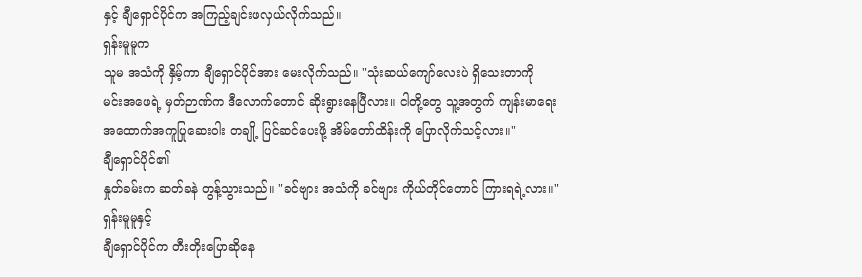နှင့် ချီရှောင်ပိုင်က အကြည့်ချင်းဖလှယ်လိုက်သည်။
ရှန်းမူမူက
သူမ အသံကို နှိမ့်ကာ ချီရှောင်ပိုင်အား မေးလိုက်သည်။ "သုံးဆယ်ကျော်လေးပဲ ရှိသေးတာကို
မင်းအဖေရဲ့ မှတ်ဉာဏ်က ဒီလောက်တောင် ဆိုးရွားနေပြီလား။ ငါတို့တွေ သူ့အတွက် ကျန်းမာရေး
အထောက်အကူပြုဆေးဝါး တချို့ ပြင်ဆင်ပေးဖို့ အိမ်တော်ထိန်းကို ပြောလိုက်သင့်လား။"
ချီရှောင်ပိုင်၏
နှုတ်ခမ်းက ဆတ်ခနဲ တွန့်သွားသည်။ "ခင်ဗျား အသံကို ခင်ဗျား ကိုယ်တိုင်တောင် ကြားရရဲ့လား။"
ရှန်းမူမူနှင့်
ချီရှောင်ပိုင်က တီးတိုးပြောဆိုနေ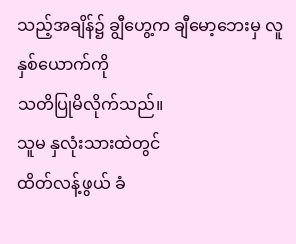သည့်အချိန်၌ ချွီဟွေ့က ချီမော့ဘေးမှ လူနှစ်ယောက်ကို
သတိပြုမိလိုက်သည်။
သူမ နှလုံးသားထဲတွင်
ထိတ်လန့်ဖွယ် ခံ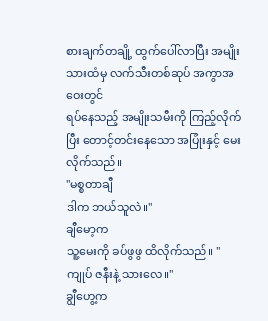စားချက်တချို့ ထွက်ပေါ်လာပြီး အမျိုးသားထံမှ လက်သီးတစ်ဆုပ် အကွာအဝေးတွင်
ရပ်နေသည့် အမျိုးသမီးကို ကြည့်လိုက်ပြီး တောင့်တင်းနေသော အပြုံးနှင့် မေးလိုက်သည်။
"မစ္စတာချီ
ဒါက ဘယ်သူလဲ။"
ချီမော့က
သူ့မေးကို ခပ်ဖွဖွ ထိလိုက်သည်။ "ကျုပ် ဇနီးနဲ့ သားလေ။"
ချွီဟွေ့က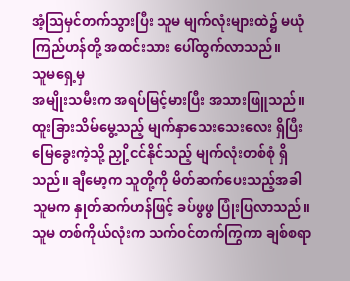အံ့သြမှင်တက်သွားပြီး သူမ မျက်လုံးများထဲ၌ မယုံကြည်ဟန်တို့ အထင်းသား ပေါ်ထွက်လာသည်။
သူမရှေ့မှ
အမျိုးသမီးက အရပ်မြင့်မားပြီး အသားဖြူသည်။ ထူးခြားသိမ်မွေ့သည့် မျက်နှာသေးသေးလေး ရှိပြီး
မြေခွေးကဲ့သို့ ညှို့ငင်နိုင်သည့် မျက်လုံးတစ်စုံ ရှိသည်။ ချီမော့က သူတို့ကို မိတ်ဆက်ပေးသည့်အခါ
သူမက နှုတ်ဆက်ဟန်ဖြင့် ခပ်ဖွဖွ ပြုံးပြလာသည်။ သူမ တစ်ကိုယ်လုံးက သက်ဝင်တက်ကြွကာ ချစ်စရာ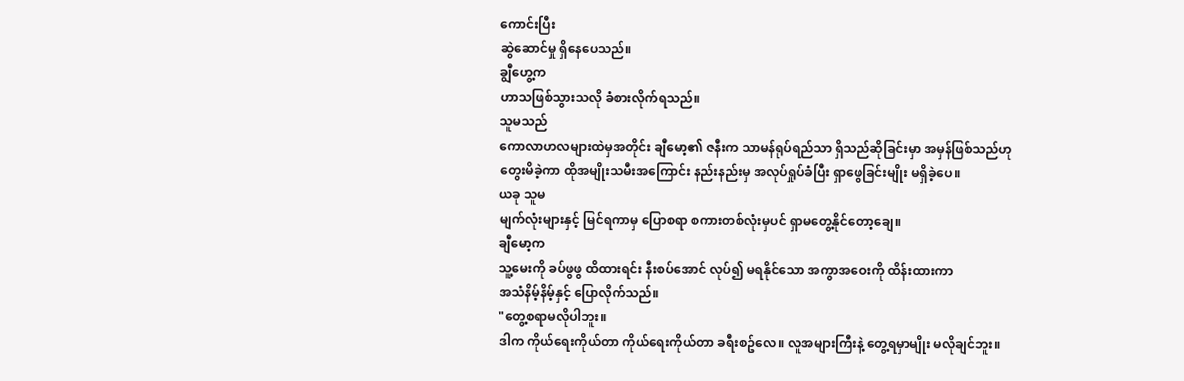ကောင်းပြီး
ဆွဲဆောင်မှု ရှိနေပေသည်။
ချွီဟွေ့က
ဟာသဖြစ်သွားသလို ခံစားလိုက်ရသည်။
သူမသည်
ကောလာဟလများထဲမှအတိုင်း ချီမော့၏ ဇနီးက သာမန်ရုပ်ရည်သာ ရှိသည်ဆိုခြင်းမှာ အမှန်ဖြစ်သည်ဟု
တွေးမိခဲ့ကာ ထိုအမျိုးသမီးအကြောင်း နည်းနည်းမှ အလုပ်ရှုပ်ခံပြီး ရှာဖွေခြင်းမျိုး မရှိခဲ့ပေ။
ယခု သူမ
မျက်လုံးများနှင့် မြင်ရကာမှ ပြောစရာ စကားတစ်လုံးမှပင် ရှာမတွေ့နိုင်တော့ချေ။
ချီမော့က
သူ့မေးကို ခပ်ဖွဖွ ထိထားရင်း နီးစပ်အောင် လုပ်၍ မရနိုင်သော အကွာအဝေးကို ထိန်းထားကာ
အသံနိမ့်နိမ့်နှင့် ပြောလိုက်သည်။
"တွေ့စရာမလိုပါဘူး။
ဒါက ကိုယ်ရေးကိုယ်တာ ကိုယ်ရေးကိုယ်တာ ခရီးစဥ်လေ။ လူအများကြီးနဲ့ တွေ့ရမှာမျိုး မလိုချင်ဘူး။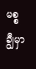မစ္စချွီမှာ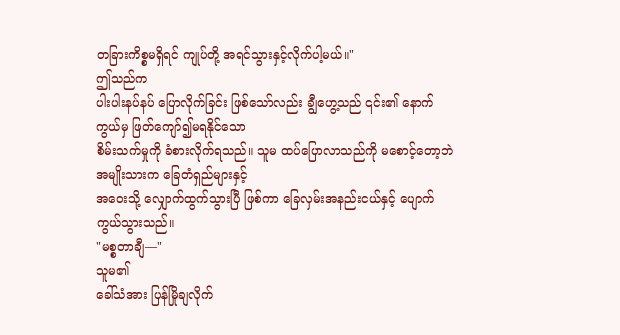တခြားကိစ္စမရှိရင် ကျုပ်တို့ အရင်သွားနှင့်လိုက်ပါ့မယ်။"
ဤသည်က
ပါးပါးနပ်နပ် ပြောလိုက်ခြင်း ဖြစ်သော်လည်း ချွီဟွေ့သည် ၎င်း၏ နောက်ကွယ်မှ ဖြတ်ကျော်၍မရနိုင်သော
စိမ်းသက်မှုကို ခံစားလိုက်ရသည်။ သူမ ထပ်ပြောလာသည်ကို မစောင့်တော့ဘဲ အမျိုးသားက ခြေတံရှည်များနှင့်
အဝေးသို့ လျှောက်ထွက်သွားပြီ ဖြစ်ကာ ခြေလှမ်းအနည်းငယ်နှင့် ပျောက်ကွယ်သွားသည်။
"မစ္စတာချီ—"
သူမ၏
ခေါ်သံအား ပြန်မြိုချလိုက်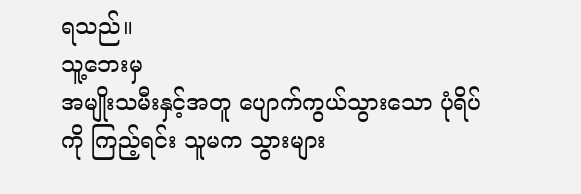ရသည်။
သူ့ဘေးမှ
အမျိုးသမီးနှင့်အတူ ပျောက်ကွယ်သွားသော ပုံရိပ်ကို ကြည့်ရင်း သူမက သွားများ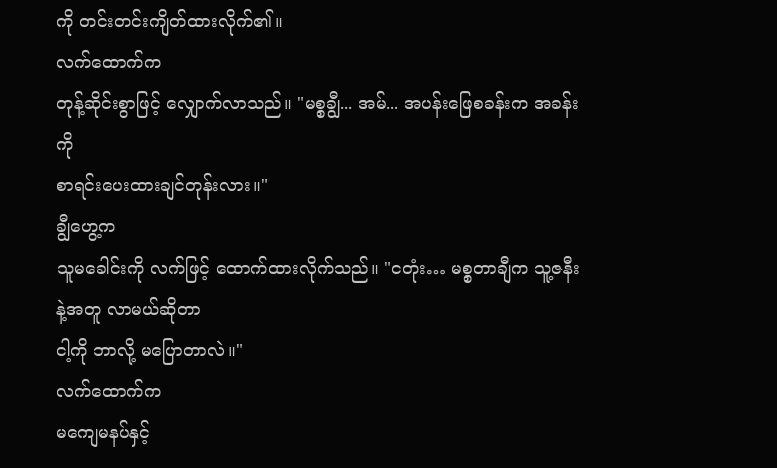ကို တင်းတင်းကျိတ်ထားလိုက်၏။
လက်ထောက်က
တုန့်ဆိုင်းစွာဖြင့် လျှောက်လာသည်။ "မစ္စချွီ... အမ်... အပန်းဖြေစခန်းက အခန်းကို
စာရင်းပေးထားချင်တုန်းလား။"
ချွီဟွေ့က
သူမခေါင်းကို လက်ဖြင့် ထောက်ထားလိုက်သည်။ "ငတုံး… မစ္စတာချီက သူ့ဇနီးနဲ့အတူ လာမယ်ဆိုတာ
ငါ့ကို ဘာလို့ မပြောတာလဲ။"
လက်ထောက်က
မကျေမနပ်နှင့်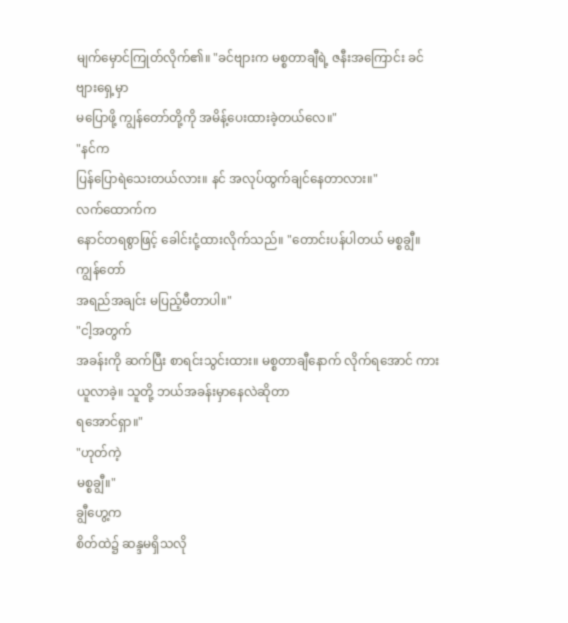မျက်မှောင်ကြုတ်လိုက်၏။ "ခင်ဗျားက မစ္စတာချီရဲ့ ဇနီးအကြောင်း ခင်ဗျားရှေ့မှာ
မပြောဖို့ ကျွန်တော်တို့ကို အမိန့်ပေးထားခဲ့တယ်လေ။"
"နင်က
ပြန်ပြောရဲသေးတယ်လား။ နင် အလုပ်ထွက်ချင်နေတာလား။"
လက်ထောက်က
နောင်တရစွာဖြင့် ခေါင်းငုံ့ထားလိုက်သည်။ "တောင်းပန်ပါတယ် မစ္စချွီ။ ကျွန်တော်
အရည်အချင်း မပြည့်မီတာပါ။"
"ငါ့အတွက်
အခန်းကို ဆက်ပြီး စာရင်းသွင်းထား။ မစ္စတာချီနောက် လိုက်ရအောင် ကားယူလာခဲ့။ သူတို့ ဘယ်အခန်းမှာနေလဲဆိုတာ
ရအောင်ရှာ။"
"ဟုတ်ကဲ့
မစ္စချွီ။"
ချွီဟွေ့က
စိတ်ထဲ၌ ဆန္ဒမရှိသလို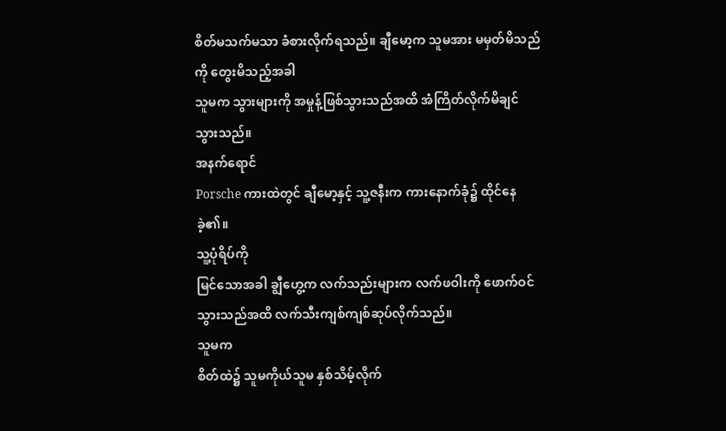စိတ်မသက်မသာ ခံစားလိုက်ရသည်။ ချီမော့က သူမအား မမှတ်မိသည်ကို တွေးမိသည့်အခါ
သူမက သွားများကို အမှုန့်ဖြစ်သွားသည်အထိ အံကြိတ်လိုက်မိချင်သွားသည်။
အနက်ရောင်
Porsche ကားထဲတွင် ချီမော့နှင့် သူ့ဇနီးက ကားနောက်ခုံ၌ ထိုင်နေခဲ့၏။
သူ့ပုံရိပ်ကို
မြင်သောအခါ ချွီဟွေ့က လက်သည်းများက လက်ဖဝါးကို ဖောက်ဝင်သွားသည်အထိ လက်သီးကျစ်ကျစ်ဆုပ်လိုက်သည်။
သူမက
စိတ်ထဲ၌ သူမကိုယ်သူမ နှစ်သိမ့်လိုက်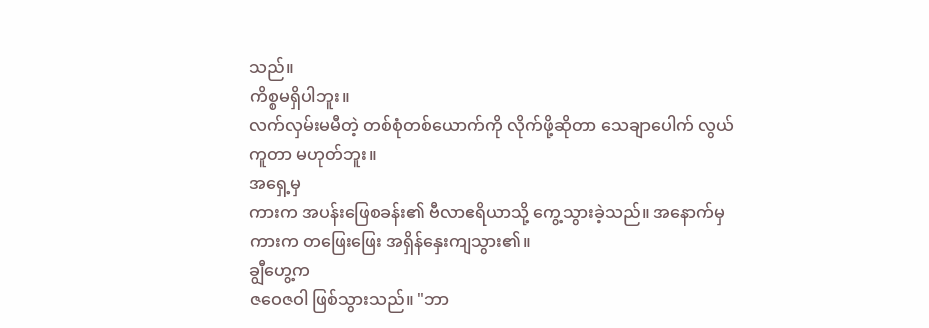သည်။
ကိစ္စမရှိပါဘူး။
လက်လှမ်းမမီတဲ့ တစ်စုံတစ်ယောက်ကို လိုက်ဖို့ဆိုတာ သေချာပေါက် လွယ်ကူတာ မဟုတ်ဘူး။
အရှေ့မှ
ကားက အပန်းဖြေစခန်း၏ ဗီလာဧရိယာသို့ ကွေ့သွားခဲ့သည်။ အနောက်မှ ကားက တဖြေးဖြေး အရှိန်နှေးကျသွား၏။
ချွီဟွေ့က
ဇဝေဇဝါ ဖြစ်သွားသည်။ "ဘာ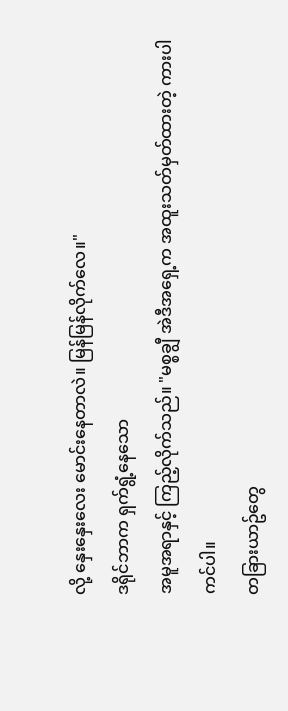လို့ နှေးနှေးလေး မောင်းနေတာလဲ။ မြန်မြန်လိုက်လေ။"
ဒရိုင်ဘာက ရှက်ရွံ့နေသော
အမူအရာနှင့် ကြည့်လိုက်သည်။ "မစ္စချွီ အဲဒီအရှေ့က အထူးသတ်မှတ်ထားတဲ့ ကားပါကင်ပါ။
တခြားယာဥ်တွေ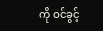ကို ဝင်ခွင့်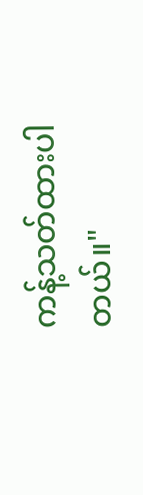ကန့်သတ်ထားပါတယ်။"